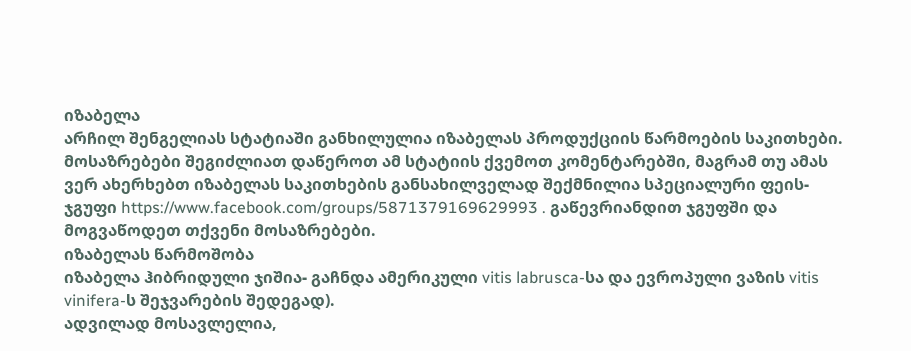იზაბელა
არჩილ შენგელიას სტატიაში განხილულია იზაბელას პროდუქციის წარმოების საკითხები. მოსაზრებები შეგიძლიათ დაწეროთ ამ სტატიის ქვემოთ კომენტარებში, მაგრამ თუ ამას ვერ ახერხებთ იზაბელას საკითხების განსახილველად შექმნილია სპეციალური ფეის-ჯგუფი https://www.facebook.com/groups/5871379169629993 . გაწევრიანდით ჯგუფში და მოგვაწოდეთ თქვენი მოსაზრებები.
იზაბელას წარმოშობა
იზაბელა ჰიბრიდული ჯიშია- გაჩნდა ამერიკული vitis labrusca-სა და ევროპული ვაზის vitis vinifera-ს შეჯვარების შედეგად).
ადვილად მოსავლელია,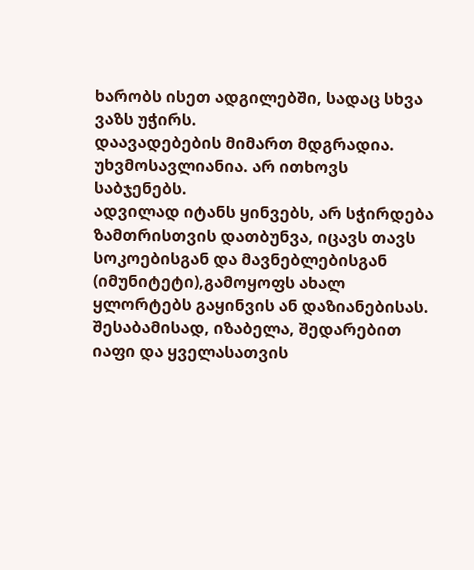ხარობს ისეთ ადგილებში, სადაც სხვა ვაზს უჭირს.
დაავადებების მიმართ მდგრადია. უხვმოსავლიანია. არ ითხოვს საბჯენებს.
ადვილად იტანს ყინვებს, არ სჭირდება ზამთრისთვის დათბუნვა, იცავს თავს სოკოებისგან და მავნებლებისგან (იმუნიტეტი),გამოყოფს ახალ ყლორტებს გაყინვის ან დაზიანებისას.
შესაბამისად, იზაბელა, შედარებით იაფი და ყველასათვის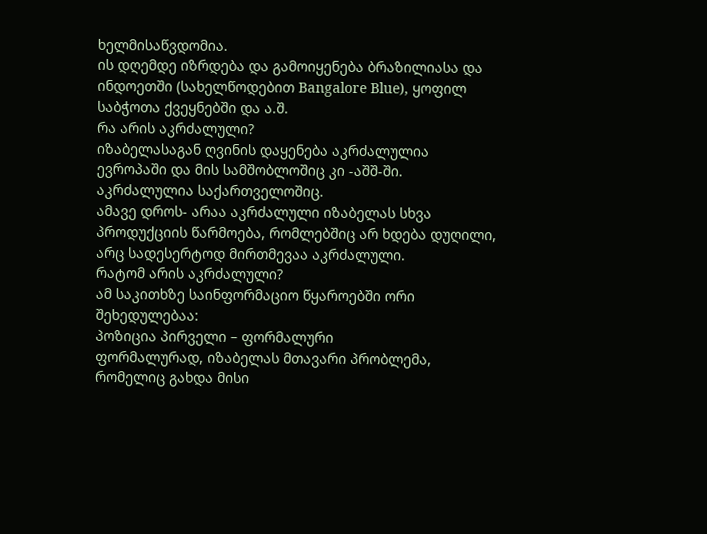ხელმისაწვდომია.
ის დღემდე იზრდება და გამოიყენება ბრაზილიასა და ინდოეთში (სახელწოდებით Bangalore Blue), ყოფილ საბჭოთა ქვეყნებში და ა.შ.
რა არის აკრძალული?
იზაბელასაგან ღვინის დაყენება აკრძალულია ევროპაში და მის სამშობლოშიც კი -აშშ-ში. აკრძალულია საქართველოშიც.
ამავე დროს- არაა აკრძალული იზაბელას სხვა პროდუქციის წარმოება, რომლებშიც არ ხდება დუღილი, არც სადესერტოდ მირთმევაა აკრძალული.
რატომ არის აკრძალული?
ამ საკითხზე საინფორმაციო წყაროებში ორი შეხედულებაა:
პოზიცია პირველი – ფორმალური
ფორმალურად, იზაბელას მთავარი პრობლემა, რომელიც გახდა მისი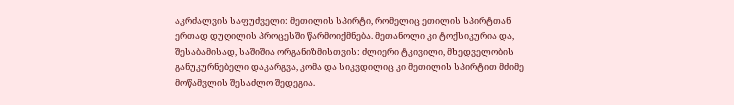აკრძალვის საფუძველი: მეთილის სპირტი, რომელიც ეთილის სპირტთან ერთად დუღილის პროცესში წარმოიქმნება. მეთანოლი კი ტოქსიკურია და, შესაბამისად, საშიშია ორგანიზმისთვის: ძლიერი ტკივილი, მხედველობის განუკურნებელი დაკარგვა, კომა და სიკვდილიც კი მეთილის სპირტით მძიმე მოწამვლის შესაძლო შედეგია.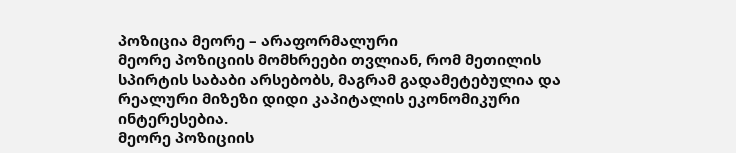პოზიცია მეორე – არაფორმალური
მეორე პოზიციის მომხრეები თვლიან, რომ მეთილის სპირტის საბაბი არსებობს, მაგრამ გადამეტებულია და რეალური მიზეზი დიდი კაპიტალის ეკონომიკური
ინტერესებია.
მეორე პოზიციის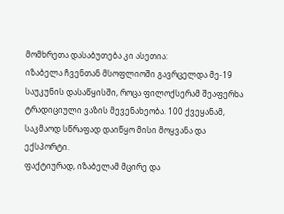მომხრეთა დასაბუთება კი ასეთია:
იზაბელა ჩვენთან მსოფლიოში გავრცელდა მე-19 საუკუნის დასაწყისში, როცა ფილოქსერამ შეაფერხა ტრადიციული ვაზის მევენახეობა. 100 ქვეყანამ, საკმაოდ სწრაფად დაიწყო მისი მოყვანა და ექსპორტი.
ფაქტიურად, იზაბელამ მცირე და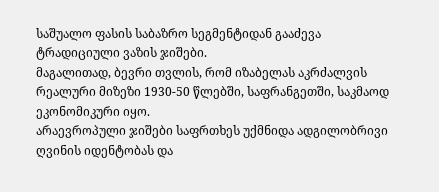საშუალო ფასის საბაზრო სეგმენტიდან გააძევა ტრადიციული ვაზის ჯიშები.
მაგალითად, ბევრი თვლის, რომ იზაბელას აკრძალვის რეალური მიზეზი 1930-50 წლებში, საფრანგეთში, საკმაოდ ეკონომიკური იყო.
არაევროპული ჯიშები საფრთხეს უქმნიდა ადგილობრივი ღვინის იდენტობას და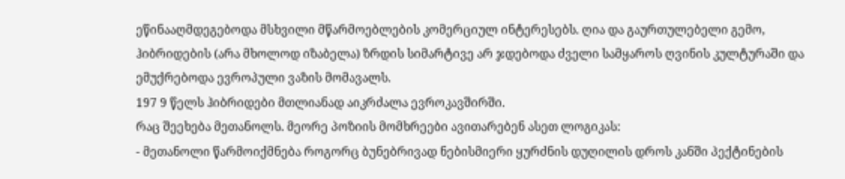ეწინააღმდეგებოდა მსხვილი მწარმოებლების კომერციულ ინტერესებს. ღია და გაურთულებელი გემო, ჰიბრიდების (არა მხოლოდ იზაბელა) ზრდის სიმარტივე არ ჯდებოდა ძველი სამყაროს ღვინის კულტურაში და ემუქრებოდა ევროპული ვაზის მომავალს.
197 9 წელს ჰიბრიდები მთლიანად აიკრძალა ევროკავშირში.
რაც შეეხება მეთანოლს. მეორე პოზიის მომხრეები ავითარებენ ასეთ ლოგიკას:
- მეთანოლი წარმოიქმნება როგორც ბუნებრივად ნებისმიერი ყურძნის დუღილის დროს კანში პექტინების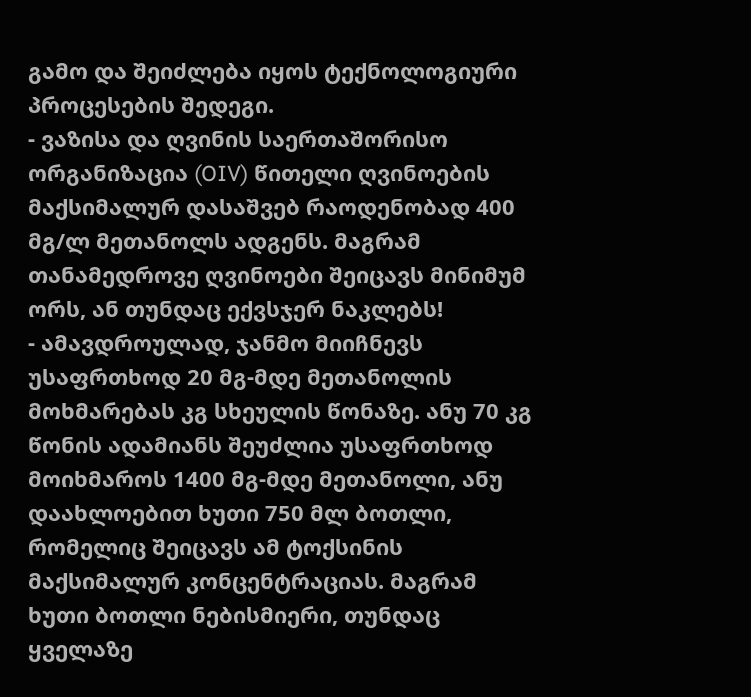გამო და შეიძლება იყოს ტექნოლოგიური პროცესების შედეგი.
- ვაზისა და ღვინის საერთაშორისო ორგანიზაცია (OIV) წითელი ღვინოების მაქსიმალურ დასაშვებ რაოდენობად 400 მგ/ლ მეთანოლს ადგენს. მაგრამ თანამედროვე ღვინოები შეიცავს მინიმუმ ორს, ან თუნდაც ექვსჯერ ნაკლებს!
- ამავდროულად, ჯანმო მიიჩნევს უსაფრთხოდ 20 მგ-მდე მეთანოლის მოხმარებას კგ სხეულის წონაზე. ანუ 70 კგ წონის ადამიანს შეუძლია უსაფრთხოდ მოიხმაროს 1400 მგ-მდე მეთანოლი, ანუ დაახლოებით ხუთი 750 მლ ბოთლი, რომელიც შეიცავს ამ ტოქსინის მაქსიმალურ კონცენტრაციას. მაგრამ ხუთი ბოთლი ნებისმიერი, თუნდაც ყველაზე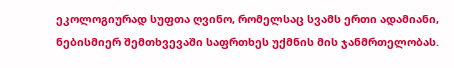ეკოლოგიურად სუფთა ღვინო, რომელსაც სვამს ერთი ადამიანი, ნებისმიერ შემთხვევაში საფრთხეს უქმნის მის ჯანმრთელობას.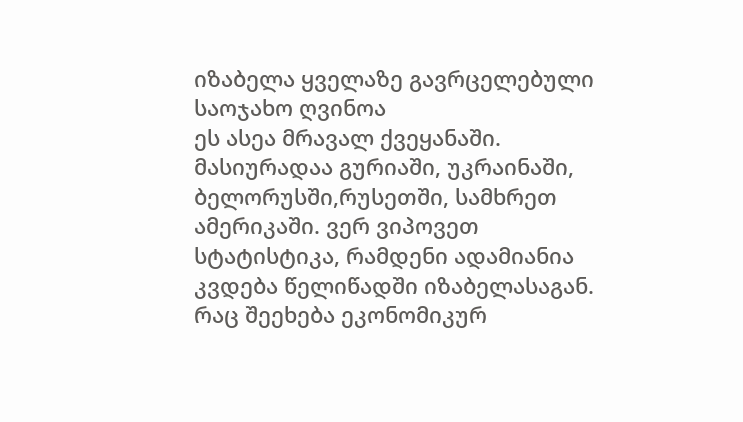იზაბელა ყველაზე გავრცელებული საოჯახო ღვინოა
ეს ასეა მრავალ ქვეყანაში. მასიურადაა გურიაში, უკრაინაში, ბელორუსში,რუსეთში, სამხრეთ ამერიკაში. ვერ ვიპოვეთ სტატისტიკა, რამდენი ადამიანია კვდება წელიწადში იზაბელასაგან. რაც შეეხება ეკონომიკურ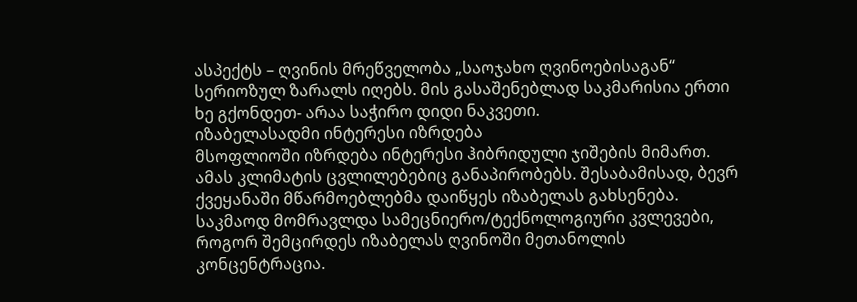ასპექტს – ღვინის მრეწველობა „საოჯახო ღვინოებისაგან“ სერიოზულ ზარალს იღებს. მის გასაშენებლად საკმარისია ერთი ხე გქონდეთ- არაა საჭირო დიდი ნაკვეთი.
იზაბელასადმი ინტერესი იზრდება
მსოფლიოში იზრდება ინტერესი ჰიბრიდული ჯიშების მიმართ. ამას კლიმატის ცვლილებებიც განაპირობებს. შესაბამისად, ბევრ ქვეყანაში მწარმოებლებმა დაიწყეს იზაბელას გახსენება. საკმაოდ მომრავლდა სამეცნიერო/ტექნოლოგიური კვლევები, როგორ შემცირდეს იზაბელას ღვინოში მეთანოლის კონცენტრაცია.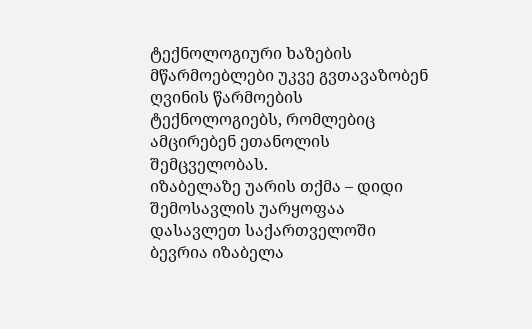ტექნოლოგიური ხაზების მწარმოებლები უკვე გვთავაზობენ ღვინის წარმოების ტექნოლოგიებს, რომლებიც ამცირებენ ეთანოლის შემცველობას.
იზაბელაზე უარის თქმა – დიდი შემოსავლის უარყოფაა
დასავლეთ საქართველოში ბევრია იზაბელა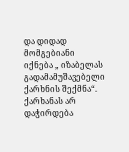და დიდად მომგებიანი იქნება „ იზაბელას გადამამუშავებელი ქარხნის შექმნა“.
ქარხანას არ დაჭირდება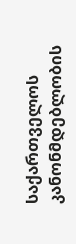საქართველოს კანონმდებლობის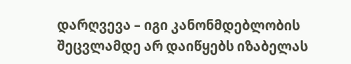დარღვევა – იგი კანონმდებლობის შეცვლამდე არ დაიწყებს იზაბელას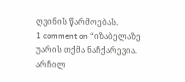ღვინის წარმოებას.
1 comment on “იზაბელაზე უარის თქმა ნაჩქარევია. არჩილ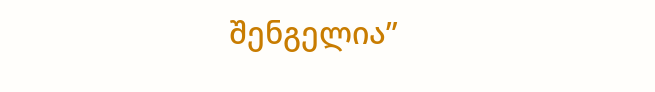შენგელია”